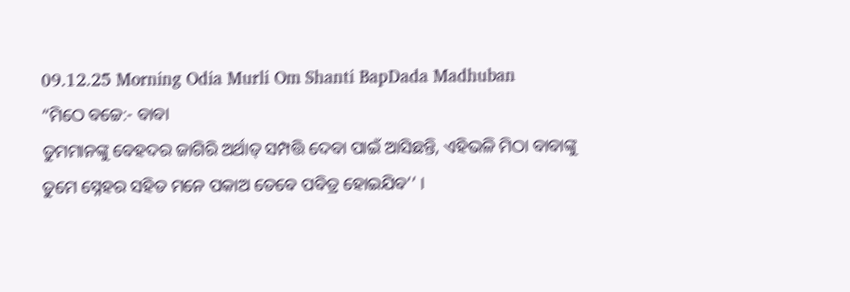09.12.25 Morning Odia Murli Om Shanti BapDada Madhuban
“ମିଠେ ବଚ୍ଚେ:- ବାବା
ତୁମମାନଙ୍କୁ ବେହଦର ଜାଗିରି ଅର୍ଥାତ୍ ସମ୍ପତ୍ତି ଦେବା ପାଇଁ ଆସିଛନ୍ତି, ଏହିଭଳି ମିଠା ବାବାଙ୍କୁ
ତୁମେ ସ୍ନେହର ସହିତ ମନେ ପକାଅ ତେବେ ପବିତ୍ର ହୋଇଯିବ’’ ।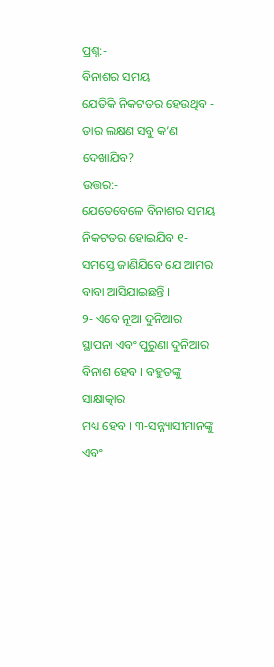ପ୍ରଶ୍ନ:-
ବିନାଶର ସମୟ
ଯେତିକି ନିକଟତର ହେଉଥିବ - ତାର ଲକ୍ଷଣ ସବୁ କ’ଣ ଦେଖାଯିବ?
ଉତ୍ତର:-
ଯେତେବେଳେ ବିନାଶର ସମୟ ନିକଟତର ହୋଇଯିବ ୧- ସମସ୍ତେ ଜାଣିଯିବେ ଯେ ଆମର ବାବା ଆସିଯାଇଛନ୍ତି ।
୨- ଏବେ ନୂଆ ଦୁନିଆର ସ୍ଥାପନା ଏବଂ ପୁରୁଣା ଦୁନିଆର ବିନାଶ ହେବ । ବହୁତଙ୍କୁ ସାକ୍ଷାତ୍କାର
ମଧ୍ୟ ହେବ । ୩-ସନ୍ନ୍ୟାସୀମାନଙ୍କୁ ଏବଂ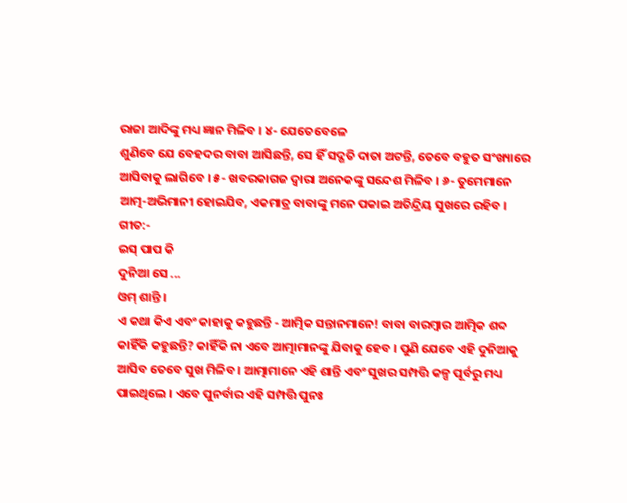ରାଜା ଆଦିଙ୍କୁ ମଧ୍ୟ ଜ୍ଞାନ ମିଳିବ । ୪- ଯେତେବେଳେ
ଶୁଣିବେ ଯେ ବେହଦର ବାବା ଆସିଛନ୍ତି, ସେ ହିଁ ସଦ୍ଗତି ଦାତା ଅଟନ୍ତି, ତେବେ ବହୁତ ସଂଖ୍ୟାରେ
ଆସିବାକୁ ଲାଗିବେ । ୫- ଖବରକାଗଜ ଦ୍ୱାରା ଅନେକଙ୍କୁ ସନ୍ଦେଶ ମିଳିବ । ୬- ତୁମେମାନେ
ଆତ୍ମ-ଅଭିମାନୀ ହୋଇଯିବ, ଏକମାତ୍ର ବାବାଙ୍କୁ ମନେ ପକାଇ ଅତିନ୍ଦ୍ରିୟ ସୁଖରେ ରହିବ ।
ଗୀତ:-
ଇସ୍ ପାପ କି
ଦୁନିଆ ସେ ...
ଓମ୍ ଶାନ୍ତି ।
ଏ କଥା କିଏ ଏବଂ କାହାକୁ କହୁଛନ୍ତି - ଆତ୍ମିକ ସନ୍ତାନମାନେ! ବାବା ବାରମ୍ବାର ଆତ୍ମିକ ଶବ୍ଦ
କାହିଁକି କହୁଛନ୍ତି? କାହିଁକି ନା ଏବେ ଆତ୍ମାମାନଙ୍କୁ ଯିବାକୁ ହେବ । ପୁଣି ଯେବେ ଏହି ଦୁନିଆକୁ
ଆସିବ ତେବେ ସୁଖ ମିଳିବ । ଆତ୍ମାମାନେ ଏହି ଶାନ୍ତି ଏବଂ ସୁଖର ସମ୍ପତ୍ତି କଳ୍ପ ପୂର୍ବରୁ ମଧ୍ୟ
ପାଇଥିଲେ । ଏବେ ପୁନର୍ବାର ଏହି ସମ୍ପତ୍ତି ପୁନଃ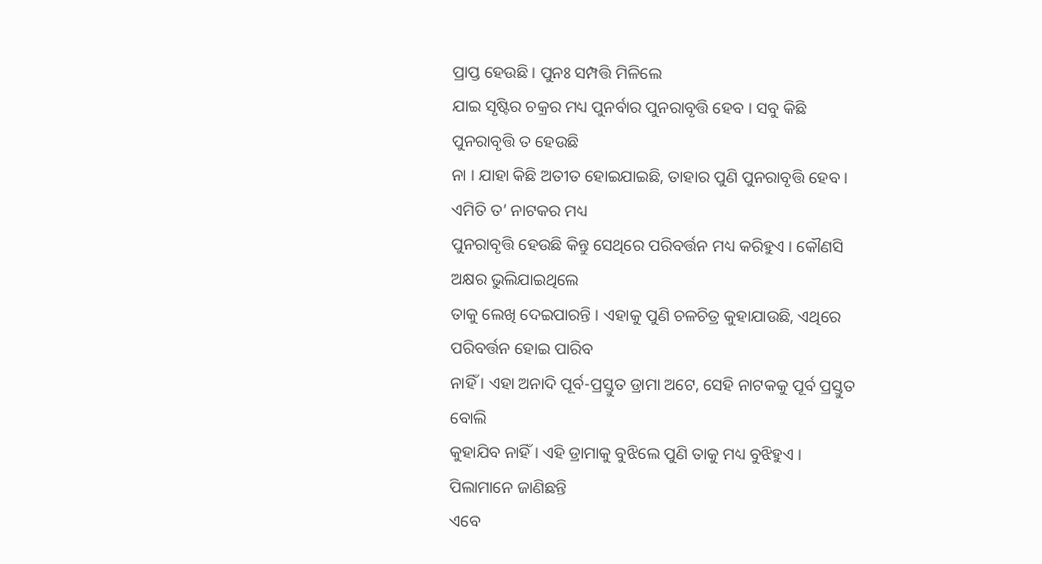ପ୍ରାପ୍ତ ହେଉଛି । ପୁନଃ ସମ୍ପତ୍ତି ମିଳିଲେ
ଯାଇ ସୃଷ୍ଟିର ଚକ୍ରର ମଧ୍ୟ ପୁନର୍ବାର ପୁନରାବୃତ୍ତି ହେବ । ସବୁ କିଛି ପୁନରାବୃତ୍ତି ତ ହେଉଛି
ନା । ଯାହା କିଛି ଅତୀତ ହୋଇଯାଇଛି, ତାହାର ପୁଣି ପୁନରାବୃତ୍ତି ହେବ । ଏମିତି ତ’ ନାଟକର ମଧ୍ୟ
ପୁନରାବୃତ୍ତି ହେଉଛି କିନ୍ତୁ ସେଥିରେ ପରିବର୍ତ୍ତନ ମଧ୍ୟ କରିହୁଏ । କୌଣସି ଅକ୍ଷର ଭୁଲିଯାଇଥିଲେ
ତାକୁ ଲେଖି ଦେଇପାରନ୍ତି । ଏହାକୁ ପୁଣି ଚଳଚିତ୍ର କୁହାଯାଉଛି, ଏଥିରେ ପରିବର୍ତ୍ତନ ହୋଇ ପାରିବ
ନାହିଁ । ଏହା ଅନାଦି ପୂର୍ବ-ପ୍ରସ୍ତୁତ ଡ୍ରାମା ଅଟେ, ସେହି ନାଟକକୁ ପୂର୍ବ ପ୍ରସ୍ତୁତ ବୋଲି
କୁହାଯିବ ନାହିଁ । ଏହି ଡ୍ରାମାକୁ ବୁଝିଲେ ପୁଣି ତାକୁ ମଧ୍ୟ ବୁଝିହୁଏ । ପିଲାମାନେ ଜାଣିଛନ୍ତି
ଏବେ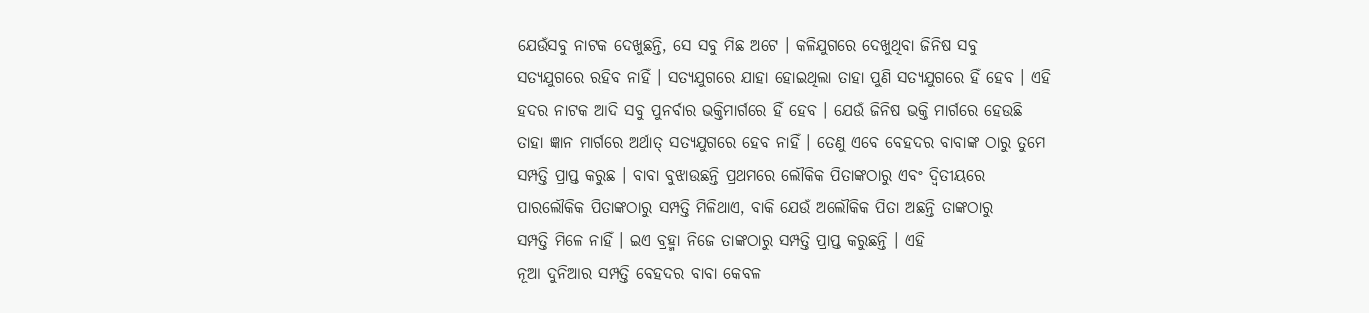ଯେଉଁସବୁ ନାଟକ ଦେଖୁଛନ୍ତି, ସେ ସବୁ ମିଛ ଅଟେ । କଳିଯୁଗରେ ଦେଖୁଥିବା ଜିନିଷ ସବୁ
ସତ୍ୟଯୁଗରେ ରହିବ ନାହିଁ । ସତ୍ୟଯୁଗରେ ଯାହା ହୋଇଥିଲା ତାହା ପୁଣି ସତ୍ୟଯୁଗରେ ହିଁ ହେବ । ଏହି
ହଦର ନାଟକ ଆଦି ସବୁ ପୁନର୍ବାର ଭକ୍ତିମାର୍ଗରେ ହିଁ ହେବ । ଯେଉଁ ଜିନିଷ ଭକ୍ତି ମାର୍ଗରେ ହେଉଛି
ତାହା ଜ୍ଞାନ ମାର୍ଗରେ ଅର୍ଥାତ୍ ସତ୍ୟଯୁଗରେ ହେବ ନାହିଁ । ତେଣୁ ଏବେ ବେହଦର ବାବାଙ୍କ ଠାରୁ ତୁମେ
ସମ୍ପତ୍ତି ପ୍ରାପ୍ତ କରୁଛ । ବାବା ବୁଝାଉଛନ୍ତି ପ୍ରଥମରେ ଲୌକିକ ପିତାଙ୍କଠାରୁ ଏବଂ ଦ୍ୱିତୀୟରେ
ପାରଲୌକିକ ପିତାଙ୍କଠାରୁ ସମ୍ପତ୍ତି ମିଳିଥାଏ, ବାକି ଯେଉଁ ଅଲୌକିକ ପିତା ଅଛନ୍ତି ତାଙ୍କଠାରୁ
ସମ୍ପତ୍ତି ମିଳେ ନାହିଁ । ଇଏ ବ୍ରହ୍ମା ନିଜେ ତାଙ୍କଠାରୁ ସମ୍ପତ୍ତି ପ୍ରାପ୍ତ କରୁଛନ୍ତି । ଏହି
ନୂଆ ଦୁନିଆର ସମ୍ପତ୍ତି ବେହଦର ବାବା କେବଳ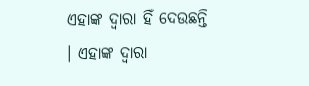ଏହାଙ୍କ ଦ୍ୱାରା ହିଁ ଦେଉଛନ୍ତି । ଏହାଙ୍କ ଦ୍ୱାରା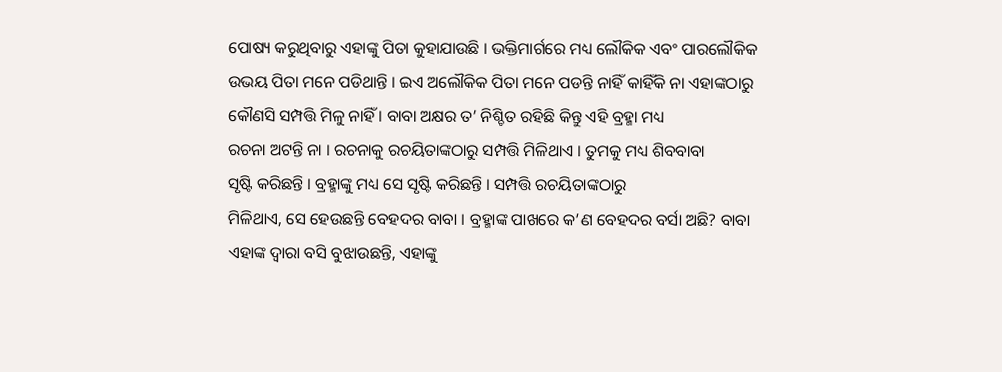ପୋଷ୍ୟ କରୁଥିବାରୁ ଏହାଙ୍କୁ ପିତା କୁହାଯାଉଛି । ଭକ୍ତିମାର୍ଗରେ ମଧ୍ୟ ଲୌକିକ ଏବଂ ପାରଲୌକିକ
ଉଭୟ ପିତା ମନେ ପଡିଥାନ୍ତି । ଇଏ ଅଲୌକିକ ପିତା ମନେ ପଡନ୍ତି ନାହିଁ କାହିଁକି ନା ଏହାଙ୍କଠାରୁ
କୌଣସି ସମ୍ପତ୍ତି ମିଳୁ ନାହିଁ । ବାବା ଅକ୍ଷର ତ’ ନିଶ୍ଚିତ ରହିଛି କିନ୍ତୁ ଏହି ବ୍ରହ୍ମା ମଧ୍ୟ
ରଚନା ଅଟନ୍ତି ନା । ରଚନାକୁ ରଚୟିତାଙ୍କଠାରୁ ସମ୍ପତ୍ତି ମିଳିଥାଏ । ତୁମକୁ ମଧ୍ୟ ଶିବବାବା
ସୃଷ୍ଟି କରିଛନ୍ତି । ବ୍ରହ୍ମାଙ୍କୁ ମଧ୍ୟ ସେ ସୃଷ୍ଟି କରିଛନ୍ତି । ସମ୍ପତ୍ତି ରଚୟିତାଙ୍କଠାରୁ
ମିଳିଥାଏ, ସେ ହେଉଛନ୍ତି ବେହଦର ବାବା । ବ୍ରହ୍ମାଙ୍କ ପାଖରେ କ’ଣ ବେହଦର ବର୍ସା ଅଛି? ବାବା
ଏହାଙ୍କ ଦ୍ୱାରା ବସି ବୁଝାଉଛନ୍ତି, ଏହାଙ୍କୁ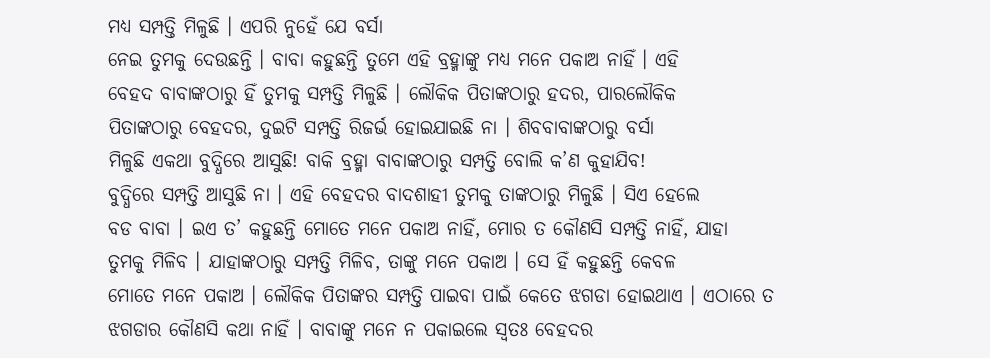ମଧ୍ୟ ସମ୍ପତ୍ତି ମିଳୁଛି । ଏପରି ନୁହେଁ ଯେ ବର୍ସା
ନେଇ ତୁମକୁ ଦେଉଛନ୍ତି । ବାବା କହୁଛନ୍ତି ତୁମେ ଏହି ବ୍ରହ୍ମାଙ୍କୁ ମଧ୍ୟ ମନେ ପକାଅ ନାହିଁ । ଏହି
ବେହଦ ବାବାଙ୍କଠାରୁ ହିଁ ତୁମକୁ ସମ୍ପତ୍ତି ମିଳୁଛି । ଲୌକିକ ପିତାଙ୍କଠାରୁ ହଦର, ପାରଲୌକିକ
ପିତାଙ୍କଠାରୁ ବେହଦର, ଦୁଇଟି ସମ୍ପତ୍ତି ରିଜର୍ଭ ହୋଇଯାଇଛି ନା । ଶିବବାବାଙ୍କଠାରୁ ବର୍ସା
ମିଳୁଛି ଏକଥା ବୁଦ୍ଧିରେ ଆସୁଛି! ବାକି ବ୍ରହ୍ମା ବାବାଙ୍କଠାରୁ ସମ୍ପତ୍ତି ବୋଲି କ’ଣ କୁହାଯିବ!
ବୁଦ୍ଧିରେ ସମ୍ପତ୍ତି ଆସୁଛି ନା । ଏହି ବେହଦର ବାଦଶାହୀ ତୁମକୁ ତାଙ୍କଠାରୁ ମିଳୁଛି । ସିଏ ହେଲେ
ବଡ ବାବା । ଇଏ ତ’ କହୁଛନ୍ତି ମୋତେ ମନେ ପକାଅ ନାହିଁ, ମୋର ତ କୌଣସି ସମ୍ପତ୍ତି ନାହିଁ, ଯାହା
ତୁମକୁ ମିଳିବ । ଯାହାଙ୍କଠାରୁ ସମ୍ପତ୍ତି ମିଳିବ, ତାଙ୍କୁ ମନେ ପକାଅ । ସେ ହିଁ କହୁଛନ୍ତି କେବଳ
ମୋତେ ମନେ ପକାଅ । ଲୌକିକ ପିତାଙ୍କର ସମ୍ପତ୍ତି ପାଇବା ପାଇଁ କେତେ ଝଗଡା ହୋଇଥାଏ । ଏଠାରେ ତ
ଝଗଡାର କୌଣସି କଥା ନାହିଁ । ବାବାଙ୍କୁ ମନେ ନ ପକାଇଲେ ସ୍ୱତଃ ବେହଦର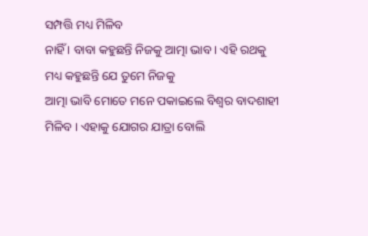ସମ୍ପତ୍ତି ମଧ୍ୟ ମିଳିବ
ନାହିଁ । ବାବା କହୁଛନ୍ତି ନିଜକୁ ଆତ୍ମା ଭାବ । ଏହି ରଥକୁ ମଧ୍ୟ କହୁଛନ୍ତି ଯେ ତୁମେ ନିଜକୁ
ଆତ୍ମା ଭାବି ମୋତେ ମନେ ପକାଇଲେ ବିଶ୍ୱର ବାଦଶାହୀ ମିଳିବ । ଏହାକୁ ଯୋଗର ଯାତ୍ରା ବୋଲି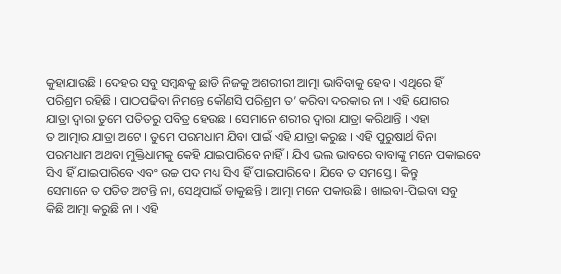କୁହାଯାଉଛି । ଦେହର ସବୁ ସମ୍ବନ୍ଧକୁ ଛାଡି ନିଜକୁ ଅଶରୀରୀ ଆତ୍ମା ଭାବିବାକୁ ହେବ । ଏଥିରେ ହିଁ
ପରିଶ୍ରମ ରହିଛି । ପାଠପଢିବା ନିମନ୍ତେ କୌଣସି ପରିଶ୍ରମ ତ’ କରିବା ଦରକାର ନା । ଏହି ଯୋଗର
ଯାତ୍ରା ଦ୍ୱାରା ତୁମେ ପତିତରୁ ପବିତ୍ର ହେଉଛ । ସେମାନେ ଶରୀର ଦ୍ୱାରା ଯାତ୍ରା କରିଥାନ୍ତି । ଏହା
ତ ଆତ୍ମାର ଯାତ୍ରା ଅଟେ । ତୁମେ ପରମଧାମ ଯିବା ପାଇଁ ଏହି ଯାତ୍ରା କରୁଛ । ଏହି ପୁରୁଷାର୍ଥ ବିନା
ପରମଧାମ ଅଥବା ମୁକ୍ତିଧାମକୁ କେହି ଯାଇପାରିବେ ନାହିଁ । ଯିଏ ଭଲ ଭାବରେ ବାବାଙ୍କୁ ମନେ ପକାଇବେ
ସିଏ ହିଁ ଯାଇପାରିବେ ଏବଂ ଉଚ୍ଚ ପଦ ମଧ୍ୟ ସିଏ ହିଁ ପାଇପାରିବେ । ଯିବେ ତ ସମସ୍ତେ । କିନ୍ତୁ
ସେମାନେ ତ ପତିତ ଅଟନ୍ତି ନା, ସେଥିପାଇଁ ଡାକୁଛନ୍ତି । ଆତ୍ମା ମନେ ପକାଉଛି । ଖାଇବା-ପିଇବା ସବୁ
କିଛି ଆତ୍ମା କରୁଛି ନା । ଏହି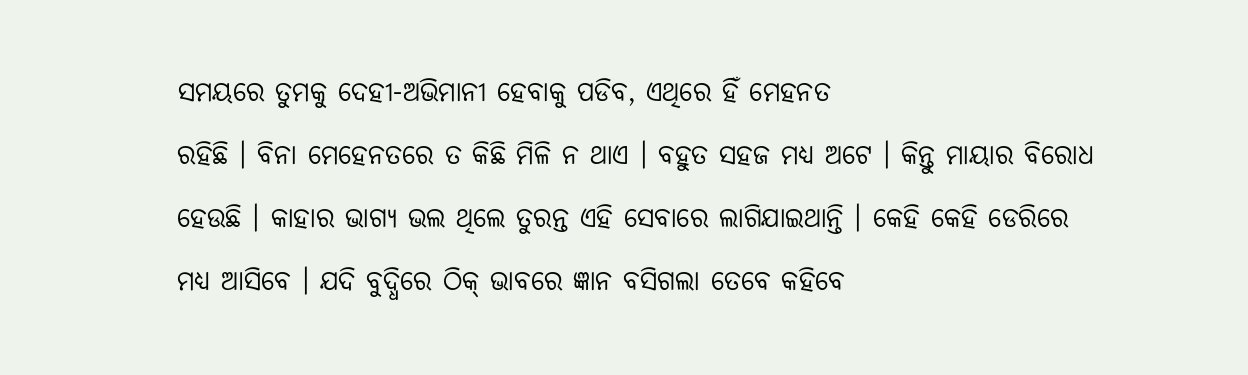ସମୟରେ ତୁମକୁ ଦେହୀ-ଅଭିମାନୀ ହେବାକୁ ପଡିବ, ଏଥିରେ ହିଁ ମେହନତ
ରହିଛି । ବିନା ମେହେନତରେ ତ କିଛି ମିଳି ନ ଥାଏ । ବହୁତ ସହଜ ମଧ୍ୟ ଅଟେ । କିନ୍ତୁ ମାୟାର ବିରୋଧ
ହେଉଛି । କାହାର ଭାଗ୍ୟ ଭଲ ଥିଲେ ତୁରନ୍ତ ଏହି ସେବାରେ ଲାଗିଯାଇଥାନ୍ତି । କେହି କେହି ଡେରିରେ
ମଧ୍ୟ ଆସିବେ । ଯଦି ବୁଦ୍ଧିରେ ଠିକ୍ ଭାବରେ ଜ୍ଞାନ ବସିଗଲା ତେବେ କହିବେ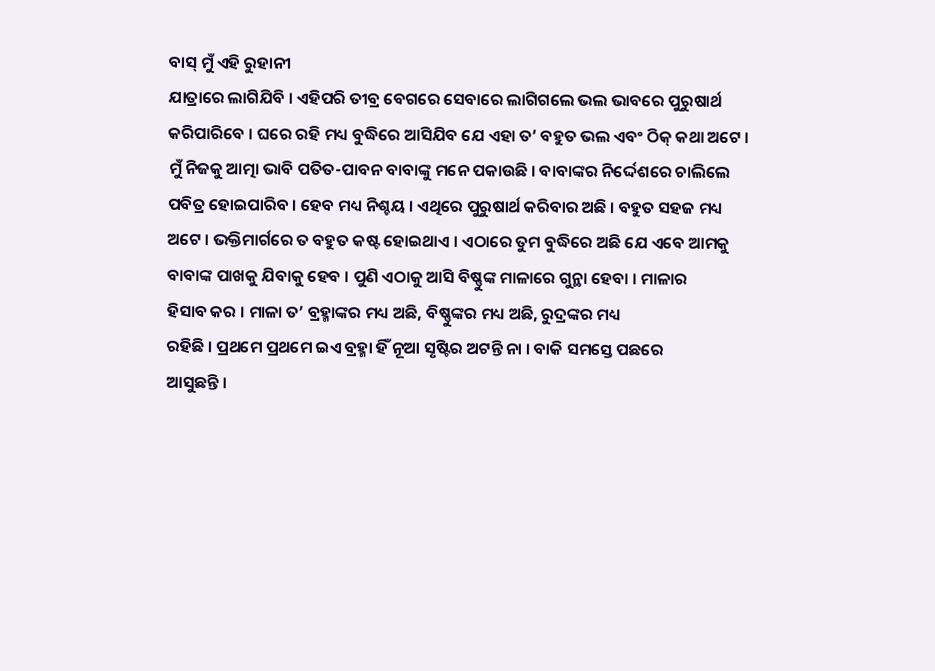ବାସ୍ ମୁଁ ଏହି ରୁହାନୀ
ଯାତ୍ରାରେ ଲାଗିଯିବି । ଏହିପରି ତୀବ୍ର ବେଗରେ ସେବାରେ ଲାଗିଗଲେ ଭଲ ଭାବରେ ପୁରୁଷାର୍ଥ
କରିପାରିବେ । ଘରେ ରହି ମଧ୍ୟ ବୁଦ୍ଧିରେ ଆସିଯିବ ଯେ ଏହା ତ’ ବହୁତ ଭଲ ଏବଂ ଠିକ୍ କଥା ଅଟେ ।
ମୁଁ ନିଜକୁ ଆତ୍ମା ଭାବି ପତିତ-ପାବନ ବାବାଙ୍କୁ ମନେ ପକାଉଛି । ବାବାଙ୍କର ନିର୍ଦ୍ଦେଶରେ ଚାଲିଲେ
ପବିତ୍ର ହୋଇପାରିବ । ହେବ ମଧ୍ୟ ନିଶ୍ଚୟ । ଏଥିରେ ପୁରୁଷାର୍ଥ କରିବାର ଅଛି । ବହୁତ ସହଜ ମଧ୍ୟ
ଅଟେ । ଭକ୍ତିମାର୍ଗରେ ତ ବହୁତ କଷ୍ଟ ହୋଇଥାଏ । ଏଠାରେ ତୁମ ବୁଦ୍ଧିରେ ଅଛି ଯେ ଏବେ ଆମକୁ
ବାବାଙ୍କ ପାଖକୁ ଯିବାକୁ ହେବ । ପୁଣି ଏଠାକୁ ଆସି ବିଷ୍ଣୁଙ୍କ ମାଳାରେ ଗୁନ୍ଥା ହେବା । ମାଳାର
ହିସାବ କର । ମାଳା ତ’ ବ୍ରହ୍ମାଙ୍କର ମଧ୍ୟ ଅଛି, ବିଷ୍ଣୁଙ୍କର ମଧ୍ୟ ଅଛି, ରୁଦ୍ରଙ୍କର ମଧ୍ୟ
ରହିଛି । ପ୍ରଥମେ ପ୍ରଥମେ ଇଏ ବ୍ରହ୍ମା ହିଁ ନୂଆ ସୃଷ୍ଟିର ଅଟନ୍ତି ନା । ବାକି ସମସ୍ତେ ପଛରେ
ଆସୁଛନ୍ତି ।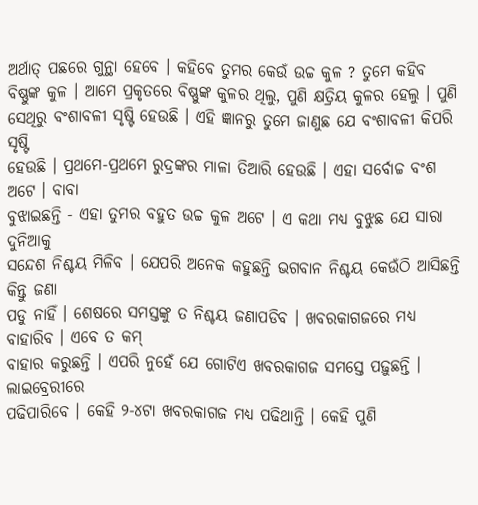ଅର୍ଥାତ୍ ପଛରେ ଗୁନ୍ଥା ହେବେ । କହିବେ ତୁମର କେଉଁ ଉଚ୍ଚ କୁଳ ? ତୁମେ କହିବ
ବିଷ୍ଣୁଙ୍କ କୁଳ । ଆମେ ପ୍ରକୃତରେ ବିଷ୍ଣୁଙ୍କ କୁଳର ଥିଲୁ, ପୁଣି କ୍ଷତ୍ରିୟ କୁଳର ହେଲୁ । ପୁଣି
ସେଥିରୁ ବଂଶାବଳୀ ସୃଷ୍ଟି ହେଉଛି । ଏହି ଜ୍ଞାନରୁ ତୁମେ ଜାଣୁଛ ଯେ ବଂଶାବଳୀ କିପରି ସୃଷ୍ଟି
ହେଉଛି । ପ୍ରଥମେ-ପ୍ରଥମେ ରୁଦ୍ରଙ୍କର ମାଳା ତିଆରି ହେଉଛି । ଏହା ସର୍ବୋଚ୍ଚ ବଂଶ ଅଟେ । ବାବା
ବୁଝାଇଛନ୍ତି - ଏହା ତୁମର ବହୁତ ଉଚ୍ଚ କୁଳ ଅଟେ । ଏ କଥା ମଧ୍ୟ ବୁଝୁଛ ଯେ ସାରା ଦୁନିଆକୁ
ସନ୍ଦେଶ ନିଶ୍ଚୟ ମିଳିବ । ଯେପରି ଅନେକ କହୁଛନ୍ତି ଭଗବାନ ନିଶ୍ଚୟ କେଉଁଠି ଆସିଛନ୍ତି କିନ୍ତୁ ଜଣା
ପଡୁ ନାହିଁ । ଶେଷରେ ସମସ୍ତଙ୍କୁ ତ ନିଶ୍ଚୟ ଜଣାପଡିବ । ଖବରକାଗଜରେ ମଧ୍ୟ ବାହାରିବ । ଏବେ ତ କମ୍
ବାହାର କରୁଛନ୍ତି । ଏପରି ନୁହେଁ ଯେ ଗୋଟିଏ ଖବରକାଗଜ ସମସ୍ତେ ପଢ଼ୁଛନ୍ତି । ଲାଇବ୍ରେରୀରେ
ପଢିପାରିବେ । କେହି ୨-୪ଟା ଖବରକାଗଜ ମଧ୍ୟ ପଢିଥାନ୍ତି । କେହି ପୁଣି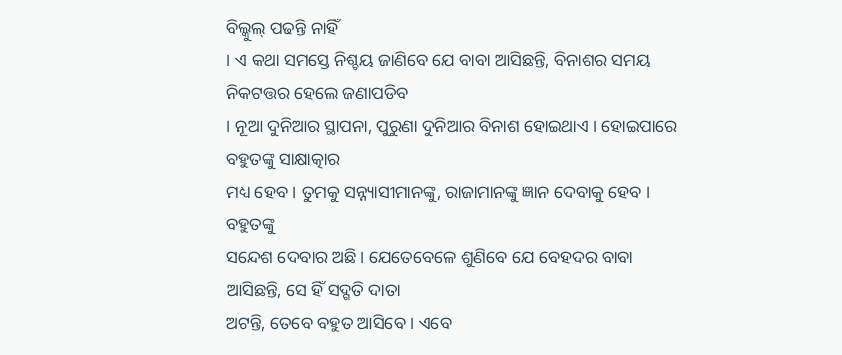ବିଲ୍କୁଲ୍ ପଢନ୍ତି ନାହିଁ
। ଏ କଥା ସମସ୍ତେ ନିଶ୍ଚୟ ଜାଣିବେ ଯେ ବାବା ଆସିଛନ୍ତି, ବିନାଶର ସମୟ ନିକଟତ୍ତର ହେଲେ ଜଣାପଡିବ
। ନୂଆ ଦୁନିଆର ସ୍ଥାପନା, ପୁରୁଣା ଦୁନିଆର ବିନାଶ ହୋଇଥାଏ । ହୋଇପାରେ ବହୁତଙ୍କୁ ସାକ୍ଷାତ୍କାର
ମଧ୍ୟ ହେବ । ତୁମକୁ ସନ୍ନ୍ୟାସୀମାନଙ୍କୁ, ରାଜାମାନଙ୍କୁ ଜ୍ଞାନ ଦେବାକୁ ହେବ । ବହୁତଙ୍କୁ
ସନ୍ଦେଶ ଦେବାର ଅଛି । ଯେତେବେଳେ ଶୁଣିବେ ଯେ ବେହଦର ବାବା ଆସିଛନ୍ତି, ସେ ହିଁ ସଦ୍ଗତି ଦାତା
ଅଟନ୍ତି, ତେବେ ବହୁତ ଆସିବେ । ଏବେ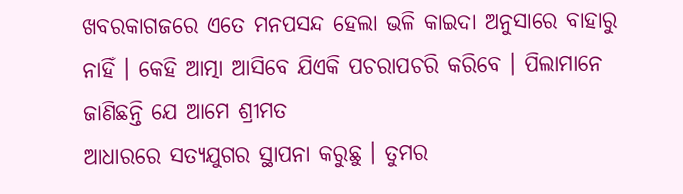ଖବରକାଗଜରେ ଏତେ ମନପସନ୍ଦ ହେଲା ଭଳି କାଇଦା ଅନୁସାରେ ବାହାରୁ
ନାହିଁ । କେହି ଆତ୍ମା ଆସିବେ ଯିଏକି ପଚରାପଚରି କରିବେ । ପିଲାମାନେ ଜାଣିଛନ୍ତି ଯେ ଆମେ ଶ୍ରୀମତ
ଆଧାରରେ ସତ୍ୟଯୁଗର ସ୍ଥାପନା କରୁଛୁ । ତୁମର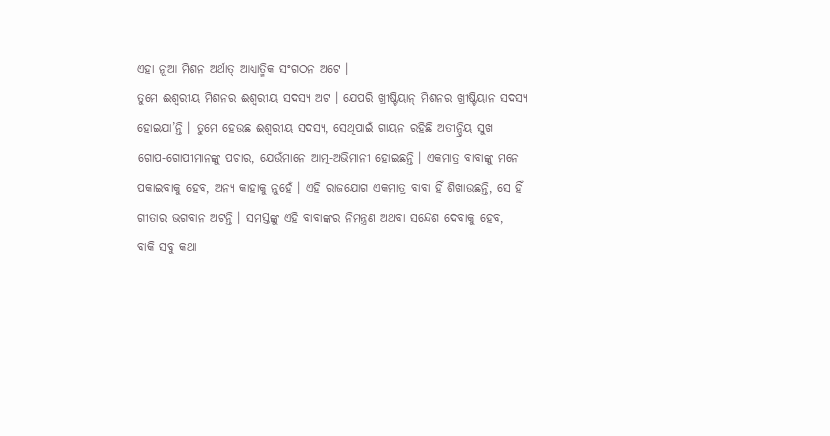ଏହା ନୂଆ ମିଶନ ଅର୍ଥାତ୍ ଆଧ୍ୟାତ୍ମିକ ସଂଗଠନ ଅଟେ ।
ତୁମେ ଈଶ୍ୱରୀୟ ମିଶନର ଈଶ୍ୱରୀୟ ସଦସ୍ୟ ଅଟ । ଯେପରି ଖ୍ରୀଷ୍ଟିୟାନ୍ ମିଶନର ଖ୍ରୀଷ୍ଟିୟାନ ସଦସ୍ୟ
ହୋଇଯା’ନ୍ତି । ତୁମେ ହେଉଛ ଈଶ୍ୱରୀୟ ସଦସ୍ୟ, ସେଥିପାଇଁ ଗାୟନ ରହିଛି ଅତୀନ୍ଦ୍ରିୟ ସୁଖ
ଗୋପ-ଗୋପୀମାନଙ୍କୁ ପଚାର, ଯେଉଁମାନେ ଆତ୍ମ-ଅଭିମାନୀ ହୋଇଛନ୍ତି । ଏକମାତ୍ର ବାବାଙ୍କୁ ମନେ
ପକାଇବାକୁ ହେବ, ଅନ୍ୟ କାହାକୁ ନୁହେଁ । ଏହି ରାଜଯୋଗ ଏକମାତ୍ର ବାବା ହିଁ ଶିଖାଉଛନ୍ତି, ସେ ହିଁ
ଗୀତାର ଭଗବାନ ଅଟନ୍ତି । ସମସ୍ତଙ୍କୁ ଏହି ବାବାଙ୍କର ନିମନ୍ତ୍ରଣ ଅଥବା ସନ୍ଦେଶ ଦେବାକୁ ହେବ,
ବାକି ସବୁ କଥା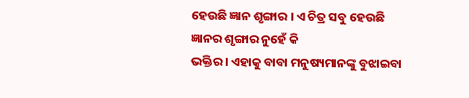ହେଉଛି ଜ୍ଞାନ ଶୃଙ୍ଗାର । ଏ ଚିତ୍ର ସବୁ ହେଉଛି ଜ୍ଞାନର ଶୃଙ୍ଗାର ନୁହେଁ କି
ଭକ୍ତିର । ଏହାକୁ ବାବା ମନୁଷ୍ୟମାନଙ୍କୁ ବୁଝାଇବା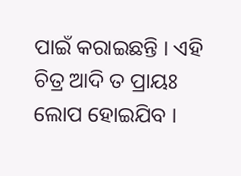ପାଇଁ କରାଇଛନ୍ତି । ଏହି ଚିତ୍ର ଆଦି ତ ପ୍ରାୟଃ
ଲୋପ ହୋଇଯିବ ।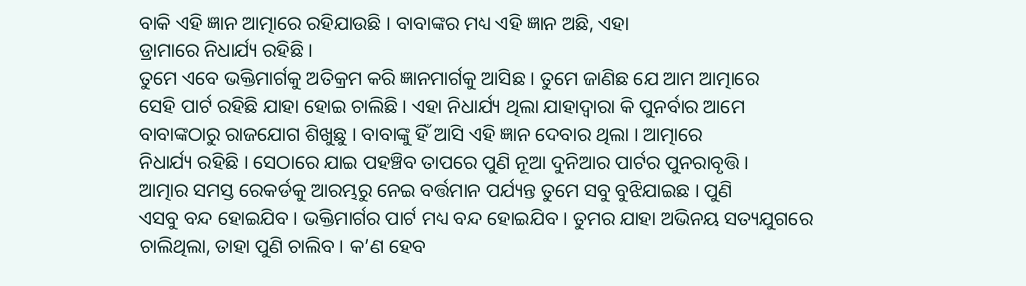ବାକି ଏହି ଜ୍ଞାନ ଆତ୍ମାରେ ରହିଯାଉଛି । ବାବାଙ୍କର ମଧ୍ୟ ଏହି ଜ୍ଞାନ ଅଛି, ଏହା
ଡ୍ରାମାରେ ନିଧାର୍ଯ୍ୟ ରହିଛି ।
ତୁମେ ଏବେ ଭକ୍ତିମାର୍ଗକୁ ଅତିକ୍ରମ କରି ଜ୍ଞାନମାର୍ଗକୁ ଆସିଛ । ତୁମେ ଜାଣିଛ ଯେ ଆମ ଆତ୍ମାରେ
ସେହି ପାର୍ଟ ରହିଛି ଯାହା ହୋଇ ଚାଲିଛି । ଏହା ନିଧାର୍ଯ୍ୟ ଥିଲା ଯାହାଦ୍ୱାରା କି ପୁନର୍ବାର ଆମେ
ବାବାଙ୍କଠାରୁ ରାଜଯୋଗ ଶିଖୁଛୁ । ବାବାଙ୍କୁ ହିଁ ଆସି ଏହି ଜ୍ଞାନ ଦେବାର ଥିଲା । ଆତ୍ମାରେ
ନିଧାର୍ଯ୍ୟ ରହିଛି । ସେଠାରେ ଯାଇ ପହଞ୍ଚିବ ତାପରେ ପୁଣି ନୂଆ ଦୁନିଆର ପାର୍ଟର ପୁନରାବୃତ୍ତି ।
ଆତ୍ମାର ସମସ୍ତ ରେକର୍ଡକୁ ଆରମ୍ଭରୁ ନେଇ ବର୍ତ୍ତମାନ ପର୍ଯ୍ୟନ୍ତ ତୁମେ ସବୁ ବୁଝିଯାଇଛ । ପୁଣି
ଏସବୁ ବନ୍ଦ ହୋଇଯିବ । ଭକ୍ତିମାର୍ଗର ପାର୍ଟ ମଧ୍ୟ ବନ୍ଦ ହୋଇଯିବ । ତୁମର ଯାହା ଅଭିନୟ ସତ୍ୟଯୁଗରେ
ଚାଲିଥିଲା, ତାହା ପୁଣି ଚାଲିବ । କ’ଣ ହେବ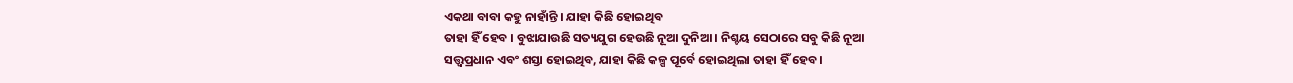ଏକଥା ବାବା କହୁ ନାହାଁନ୍ତି । ଯାହା କିଛି ହୋଇଥିବ
ତାହା ହିଁ ହେବ । ବୁଝାଯାଉଛି ସତ୍ୟଯୁଗ ହେଉଛି ନୂଆ ଦୁନିଆ । ନିଶ୍ଚୟ ସେଠାରେ ସବୁ କିଛି ନୂଆ
ସତ୍ତ୍ୱପ୍ରଧାନ ଏବଂ ଶସ୍ତା ହୋଇଥିବ, ଯାହା କିଛି କଳ୍ପ ପୂର୍ବେ ହୋଇଥିଲା ତାହା ହିଁ ହେବ ।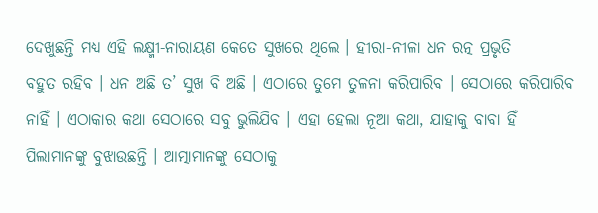ଦେଖୁଛନ୍ତି ମଧ୍ୟ ଏହି ଲକ୍ଷ୍ମୀ-ନାରାୟଣ କେତେ ସୁଖରେ ଥିଲେ । ହୀରା-ନୀଳା ଧନ ରତ୍ନ ପ୍ରଭୃତି
ବହୁତ ରହିବ । ଧନ ଅଛି ତ’ ସୁଖ ବି ଅଛି । ଏଠାରେ ତୁମେ ତୁଳନା କରିପାରିବ । ସେଠାରେ କରିପାରିବ
ନାହିଁ । ଏଠାକାର କଥା ସେଠାରେ ସବୁ ଭୁଲିଯିବ । ଏହା ହେଲା ନୂଆ କଥା, ଯାହାକୁ ବାବା ହିଁ
ପିଲାମାନଙ୍କୁ ବୁଝାଉଛନ୍ତି । ଆତ୍ମାମାନଙ୍କୁ ସେଠାକୁ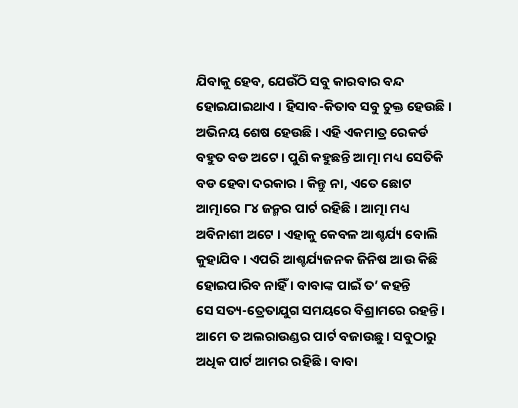ଯିବାକୁ ହେବ, ଯେଉଁଠି ସବୁ କାରବାର ବନ୍ଦ
ହୋଇଯାଇଥାଏ । ହିସାବ-କିତାବ ସବୁ ଚୁକ୍ତ ହେଉଛି । ଅଭିନୟ ଶେଷ ହେଉଛି । ଏହି ଏକମାତ୍ର ରେକର୍ଡ
ବହୁତ ବଡ ଅଟେ । ପୁଣି କହୁଛନ୍ତି ଆତ୍ମା ମଧ୍ୟ ସେତିକି ବଡ ହେବା ଦରକାର । କିନ୍ତୁ ନା, ଏତେ ଛୋଟ
ଆତ୍ମାରେ ୮୪ ଜନ୍ମର ପାର୍ଟ ରହିଛି । ଆତ୍ମା ମଧ୍ୟ ଅବିନାଶୀ ଅଟେ । ଏହାକୁ କେବଳ ଆଶ୍ଚର୍ଯ୍ୟ ବୋଲି
କୁହାଯିବ । ଏପରି ଆଶ୍ଚର୍ଯ୍ୟଜନକ ଜିନିଷ ଆଉ କିଛି ହୋଇପାରିବ ନାହିଁ । ବାବାଙ୍କ ପାଇଁ ତ’ କହନ୍ତି
ସେ ସତ୍ୟ-ତ୍ରେତାଯୁଗ ସମୟରେ ବିଶ୍ରାମରେ ରହନ୍ତି । ଆମେ ତ ଅଲରାଉଣ୍ଡର ପାର୍ଟ ବଜାଉଛୁ । ସବୁଠାରୁ
ଅଧିକ ପାର୍ଟ ଆମର ରହିଛି । ବାବା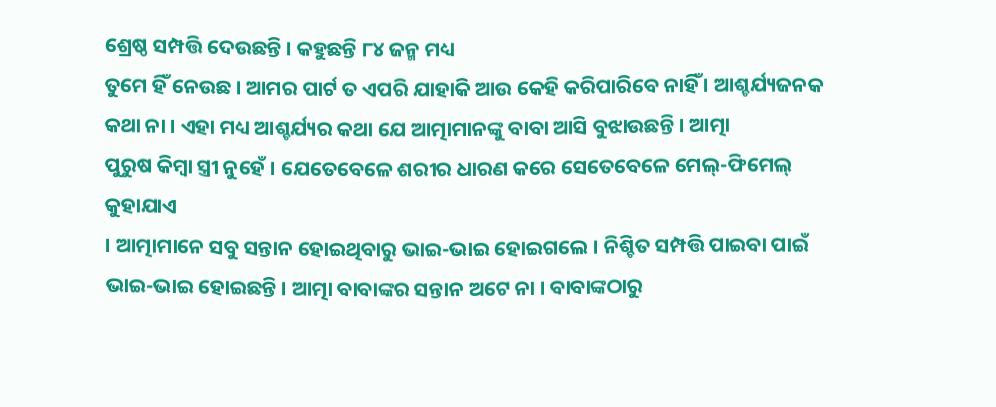ଶ୍ରେଷ୍ଠ ସମ୍ପତ୍ତି ଦେଉଛନ୍ତି । କହୁଛନ୍ତି ୮୪ ଜନ୍ମ ମଧ୍ୟ
ତୁମେ ହିଁ ନେଉଛ । ଆମର ପାର୍ଟ ତ ଏପରି ଯାହାକି ଆଉ କେହି କରିପାରିବେ ନାହିଁ । ଆଶ୍ଚର୍ଯ୍ୟଜନକ
କଥା ନା । ଏହା ମଧ୍ୟ ଆଶ୍ଚର୍ଯ୍ୟର କଥା ଯେ ଆତ୍ମାମାନଙ୍କୁ ବାବା ଆସି ବୁଝାଉଛନ୍ତି । ଆତ୍ମା
ପୁରୁଷ କିମ୍ବା ସ୍ତ୍ରୀ ନୁହେଁ । ଯେତେବେଳେ ଶରୀର ଧାରଣ କରେ ସେତେବେଳେ ମେଲ୍-ଫିମେଲ୍ କୁହାଯାଏ
। ଆତ୍ମାମାନେ ସବୁ ସନ୍ତାନ ହୋଇଥିବାରୁ ଭାଇ-ଭାଇ ହୋଇଗଲେ । ନିଶ୍ଚିତ ସମ୍ପତ୍ତି ପାଇବା ପାଇଁ
ଭାଇ-ଭାଇ ହୋଇଛନ୍ତି । ଆତ୍ମା ବାବାଙ୍କର ସନ୍ତାନ ଅଟେ ନା । ବାବାଙ୍କଠାରୁ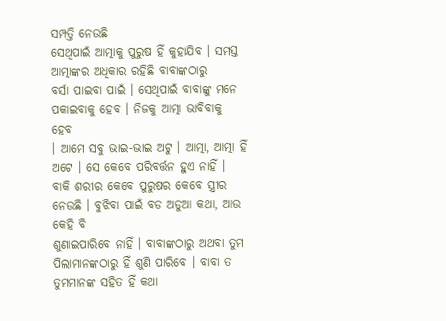ସମ୍ପତ୍ତି ନେଉଛି
ସେଥିପାଇଁ ଆତ୍ମାକୁ ପୁରୁଷ ହିଁ କୁହାଯିବ । ସମସ୍ତ ଆତ୍ମାଙ୍କର ଅଧିକାର ରହିଛି ବାବାଙ୍କଠାରୁ
ବର୍ସା ପାଇବା ପାଇଁ । ସେଥିପାଇଁ ବାବାଙ୍କୁ ମନେ ପକାଇବାକୁ ହେବ । ନିଜକୁ ଆତ୍ମା ଭାବିବାକୁ ହେବ
। ଆମେ ସବୁ ଭାଇ-ଭାଇ ଅଟୁ । ଆତ୍ମା, ଆତ୍ମା ହିଁ ଅଟେ । ସେ କେବେ ପରିବର୍ତ୍ତନ ହୁଏ ନାହିଁ ।
ବାକି ଶରୀର କେବେ ପୁରୁଷର କେବେ ସ୍ତ୍ରୀର ନେଉଛି । ବୁଝିବା ପାଇଁ ବଡ ଅଡୁଆ କଥା, ଆଉ କେହି ବି
ଶୁଣାଇପାରିବେ ନାହିଁ । ବାବାଙ୍କଠାରୁ ଅଥବା ତୁମ ପିଲାମାନଙ୍କଠାରୁ ହିଁ ଶୁଣି ପାରିବେ । ବାବା ତ
ତୁମମାନଙ୍କ ସହିତ ହିଁ କଥା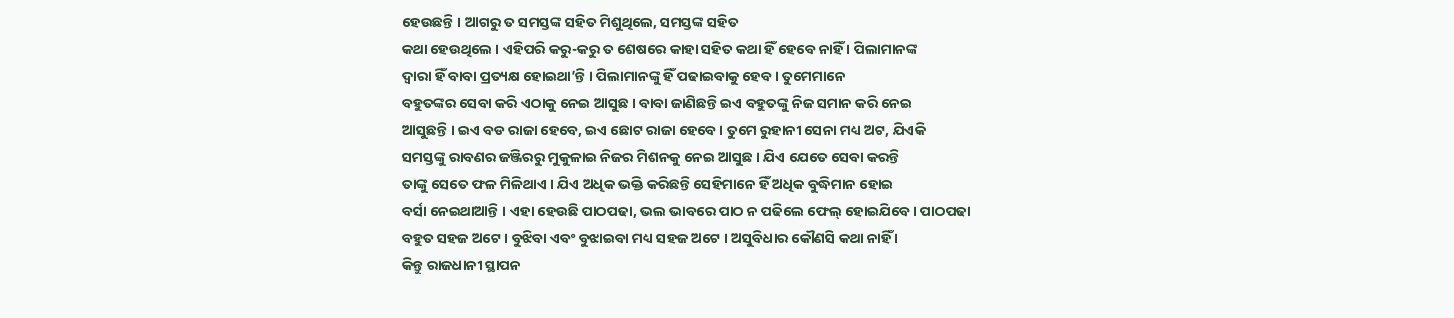ହେଉଛନ୍ତି । ଆଗରୁ ତ ସମସ୍ତଙ୍କ ସହିତ ମିଶୁଥିଲେ, ସମସ୍ତଙ୍କ ସହିତ
କଥା ହେଉଥିଲେ । ଏହିପରି କରୁ-କରୁ ତ ଶେଷରେ କାହା ସହିତ କଥା ହିଁ ହେବେ ନାହିଁ । ପିଲାମାନଙ୍କ
ଦ୍ୱାରା ହିଁ ବାବା ପ୍ରତ୍ୟକ୍ଷ ହୋଇଥା’ନ୍ତି । ପିଲାମାନଙ୍କୁ ହିଁ ପଢାଇବାକୁ ହେବ । ତୁମେମାନେ
ବହୁତଙ୍କର ସେବା କରି ଏଠାକୁ ନେଇ ଆସୁଛ । ବାବା ଜାଣିଛନ୍ତି ଇଏ ବହୁତଙ୍କୁ ନିଜ ସମାନ କରି ନେଇ
ଆସୁଛନ୍ତି । ଇଏ ବଡ ରାଜା ହେବେ, ଇଏ ଛୋଟ ରାଜା ହେବେ । ତୁମେ ରୁହାନୀ ସେନା ମଧ୍ୟ ଅଟ, ଯିଏକି
ସମସ୍ତଙ୍କୁ ରାବଣର ଜଞ୍ଜିରରୁ ମୁକୁଳାଇ ନିଜର ମିଶନକୁ ନେଇ ଆସୁଛ । ଯିଏ ଯେତେ ସେବା କରନ୍ତି
ତାଙ୍କୁ ସେତେ ଫଳ ମିଳିଥାଏ । ଯିଏ ଅଧିକ ଭକ୍ତି କରିଛନ୍ତି ସେହିମାନେ ହିଁ ଅଧିକ ବୁଦ୍ଧିମାନ ହୋଇ
ବର୍ସା ନେଇଥାଆନ୍ତି । ଏହା ହେଉଛି ପାଠପଢା, ଭଲ ଭାବରେ ପାଠ ନ ପଢିଲେ ଫେଲ୍ ହୋଇଯିବେ । ପାଠପଢା
ବହୁତ ସହଜ ଅଟେ । ବୁଝିବା ଏବଂ ବୁଝାଇବା ମଧ୍ୟ ସହଜ ଅଟେ । ଅସୁବିଧାର କୌଣସି କଥା ନାହିଁ ।
କିନ୍ତୁ ରାଜଧାନୀ ସ୍ଥାପନ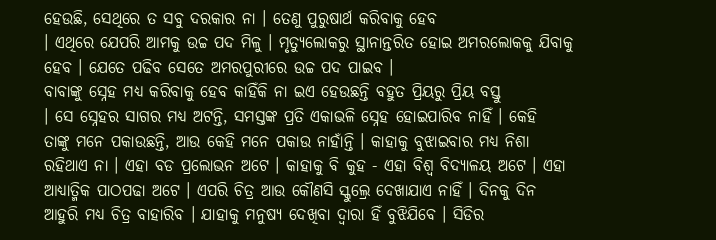ହେଉଛି, ସେଥିରେ ତ ସବୁ ଦରକାର ନା । ତେଣୁ ପୁରୁଷାର୍ଥ କରିବାକୁ ହେବ
। ଏଥିରେ ଯେପରି ଆମକୁ ଉଚ୍ଚ ପଦ ମିଳୁ । ମୃତ୍ୟୁଲୋକରୁ ସ୍ଥାନାନ୍ତରିତ ହୋଇ ଅମରଲୋକକୁ ଯିବାକୁ
ହେବ । ଯେତେ ପଢିବ ସେତେ ଅମରପୁରୀରେ ଉଚ୍ଚ ପଦ ପାଇବ ।
ବାବାଙ୍କୁ ସ୍ନେହ ମଧ୍ୟ କରିବାକୁ ହେବ କାହିଁକି ନା ଇଏ ହେଉଛନ୍ତି ବହୁତ ପ୍ରିୟରୁ ପ୍ରିୟ ବସ୍ତୁ
। ସେ ସ୍ନେହର ସାଗର ମଧ୍ୟ ଅଟନ୍ତି, ସମସ୍ତଙ୍କ ପ୍ରତି ଏକାଭଳି ସ୍ନେହ ହୋଇପାରିବ ନାହିଁ । କେହି
ତାଙ୍କୁ ମନେ ପକାଉଛନ୍ତି, ଆଉ କେହି ମନେ ପକାଉ ନାହାଁନ୍ତି । କାହାକୁ ବୁଝାଇବାର ମଧ୍ୟ ନିଶା
ରହିଥାଏ ନା । ଏହା ବଡ ପ୍ରଲୋଭନ ଅଟେ । କାହାକୁ ବି କୁହ - ଏହା ବିଶ୍ୱ ବିଦ୍ୟାଳୟ ଅଟେ । ଏହା
ଆଧ୍ୟାତ୍ମିକ ପାଠପଢା ଅଟେ । ଏପରି ଚିତ୍ର ଆଉ କୌଣସି ସ୍କୁଲ୍ରେ ଦେଖାଯାଏ ନାହିଁ । ଦିନକୁ ଦିନ
ଆହୁରି ମଧ୍ୟ ଚିତ୍ର ବାହାରିବ । ଯାହାକୁ ମନୁଷ୍ୟ ଦେଖିବା ଦ୍ୱାରା ହିଁ ବୁଝିଯିବେ । ସିଡିର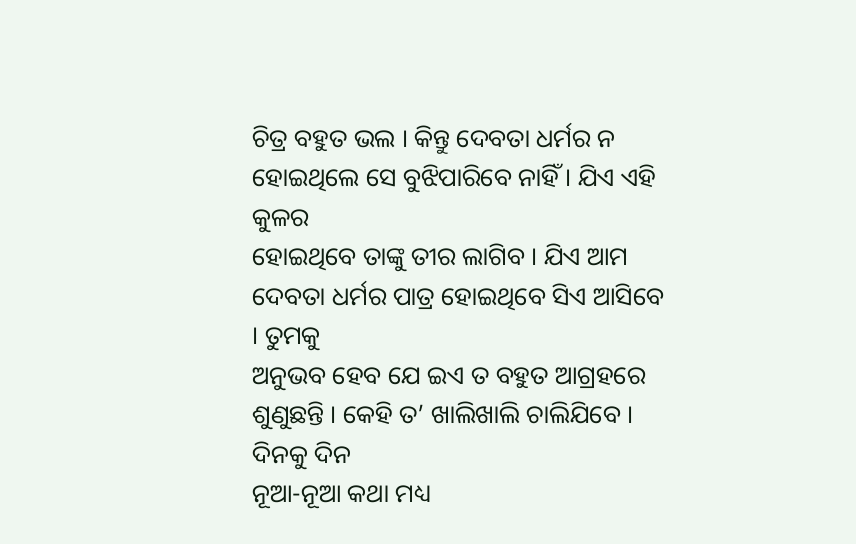ଚିତ୍ର ବହୁତ ଭଲ । କିନ୍ତୁ ଦେବତା ଧର୍ମର ନ ହୋଇଥିଲେ ସେ ବୁଝିପାରିବେ ନାହିଁ । ଯିଏ ଏହି କୁଳର
ହୋଇଥିବେ ତାଙ୍କୁ ତୀର ଲାଗିବ । ଯିଏ ଆମ ଦେବତା ଧର୍ମର ପାତ୍ର ହୋଇଥିବେ ସିଏ ଆସିବେ । ତୁମକୁ
ଅନୁଭବ ହେବ ଯେ ଇଏ ତ ବହୁତ ଆଗ୍ରହରେ ଶୁଣୁଛନ୍ତି । କେହି ତ’ ଖାଲିଖାଲି ଚାଲିଯିବେ । ଦିନକୁ ଦିନ
ନୂଆ-ନୂଆ କଥା ମଧ୍ୟ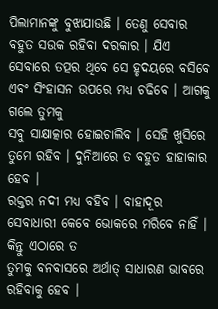ପିଲାମାନଙ୍କୁ ବୁଝାଯାଉଛି । ତେଣୁ ସେବାର ବହୁତ ସଉକ ରହିବା ଦରକାର । ଯିଏ
ସେବାରେ ତତ୍ପର ଥିବେ ସେ ହୃଦୟରେ ବସିବେ ଏବଂ ସିଂହାସନ ଉପରେ ମଧ୍ୟ ଚଢିବେ । ଆଗକୁ ଗଲେ ତୁମକୁ
ସବୁ ସାକ୍ଷାତ୍କାର ହୋଇଚାଲିବ । ସେହି ଖୁସିରେ ତୁମେ ରହିବ । ଦୁନିଆରେ ତ ବହୁତ ହାହାକାର ହେବ ।
ରକ୍ତର ନଦୀ ମଧ୍ୟ ବହିବ । ବାହାଦୂର ସେବାଧାରୀ କେବେ ଭୋକରେ ମରିବେ ନାହିଁ । କିନ୍ତୁ ଏଠାରେ ତ
ତୁମକୁ ବନବାସରେ ଅର୍ଥାତ୍ ସାଧାରଣ ଭାବରେ ରହିବାକୁ ହେବ ।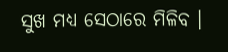ସୁଖ ମଧ୍ୟ ସେଠାରେ ମିଳିବ ।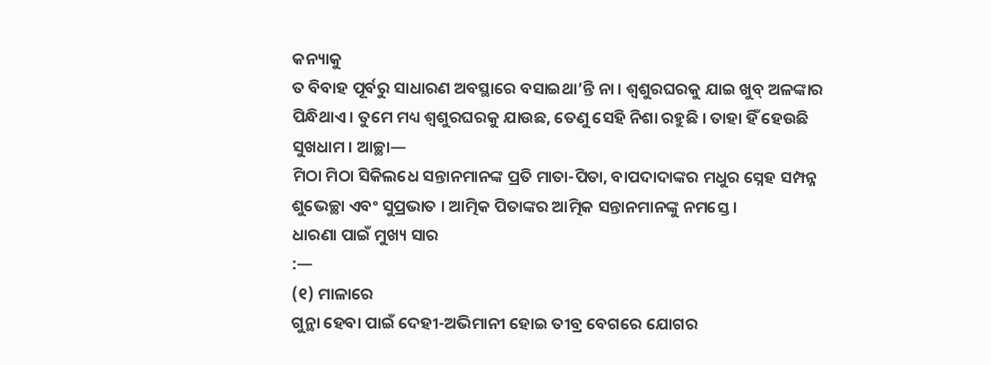କନ୍ୟାକୁ
ତ ବିବାହ ପୂର୍ବରୁ ସାଧାରଣ ଅବସ୍ଥାରେ ବସାଇଥା’ନ୍ତି ନା । ଶ୍ୱଶୁରଘରକୁ ଯାଇ ଖୁବ୍ ଅଳଙ୍କାର
ପିନ୍ଧିଥାଏ । ତୁମେ ମଧ୍ୟ ଶ୍ୱଶୁରଘରକୁ ଯାଉଛ, ତେଣୁ ସେହି ନିଶା ରହୁଛି । ତାହା ହିଁ ହେଉଛି
ସୁଖଧାମ । ଆଚ୍ଛା—
ମିଠା ମିଠା ସିକିଲଧେ ସନ୍ତାନମାନଙ୍କ ପ୍ରତି ମାତା-ପିତା, ବାପଦାଦାଙ୍କର ମଧୁର ସ୍ନେହ ସମ୍ପନ୍ନ
ଶୁଭେଚ୍ଛା ଏବଂ ସୁପ୍ରଭାତ । ଆତ୍ମିକ ପିତାଙ୍କର ଆତ୍ମିକ ସନ୍ତାନମାନଙ୍କୁ ନମସ୍ତେ ।
ଧାରଣା ପାଇଁ ମୁଖ୍ୟ ସାର
:—
(୧) ମାଳାରେ
ଗୁନ୍ଥା ହେବା ପାଇଁ ଦେହୀ-ଅଭିମାନୀ ହୋଇ ତୀବ୍ର ବେଗରେ ଯୋଗର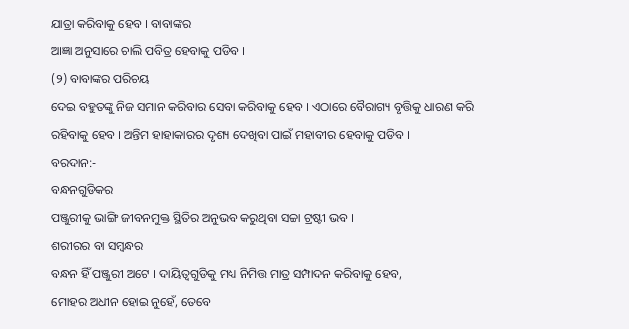ଯାତ୍ରା କରିବାକୁ ହେବ । ବାବାଙ୍କର
ଆଜ୍ଞା ଅନୁସାରେ ଚାଲି ପବିତ୍ର ହେବାକୁ ପଡିବ ।
(୨) ବାବାଙ୍କର ପରିଚୟ
ଦେଇ ବହୁତଙ୍କୁ ନିଜ ସମାନ କରିବାର ସେବା କରିବାକୁ ହେବ । ଏଠାରେ ବୈରାଗ୍ୟ ବୃତ୍ତିକୁ ଧାରଣ କରି
ରହିବାକୁ ହେବ । ଅନ୍ତିମ ହାହାକାରର ଦୃଶ୍ୟ ଦେଖିବା ପାଇଁ ମହାବୀର ହେବାକୁ ପଡିବ ।
ବରଦାନ:-
ବନ୍ଧନଗୁଡିକର
ପଞ୍ଜୁରୀକୁ ଭାଙ୍ଗି ଜୀବନମୁକ୍ତ ସ୍ଥିତିର ଅନୁଭବ କରୁଥିବା ସଚ୍ଚା ଟ୍ରଷ୍ଟୀ ଭବ ।
ଶରୀରର ବା ସମ୍ବନ୍ଧର
ବନ୍ଧନ ହିଁ ପଞ୍ଜୁରୀ ଅଟେ । ଦାୟିତ୍ୱଗୁଡିକୁ ମଧ୍ୟ ନିମିତ୍ତ ମାତ୍ର ସମ୍ପାଦନ କରିବାକୁ ହେବ,
ମୋହର ଅଧୀନ ହୋଇ ନୁହେଁ, ତେବେ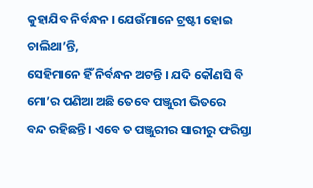କୁହାଯିବ ନିର୍ବନ୍ଧନ । ଯେଉଁମାନେ ଟ୍ରଷ୍ଟୀ ହୋଇ ଚାଲିଥା’ନ୍ତି,
ସେହିମାନେ ହିଁ ନିର୍ବନ୍ଧନ ଅଟନ୍ତି । ଯଦି କୌଣସି ବି ମୋ’ର ପଣିଆ ଅଛି ତେବେ ପଞ୍ଜୁରୀ ଭିତରେ
ବନ୍ଦ ରହିଛନ୍ତି । ଏବେ ତ ପଞ୍ଜୁରୀର ସାରୀରୁ ଫରିସ୍ତା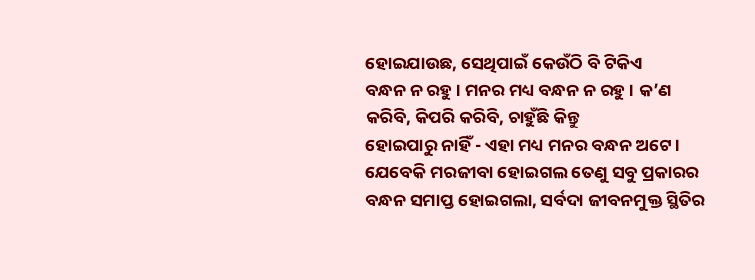ହୋଇଯାଉଛ, ସେଥିପାଇଁ କେଉଁଠି ବି ଟିକିଏ
ବନ୍ଧନ ନ ରହୁ । ମନର ମଧ୍ୟ ବନ୍ଧନ ନ ରହୁ । କ’ଣ କରିବି, କିପରି କରିବି, ଚାହୁଁଛି କିନ୍ତୁ
ହୋଇପାରୁ ନାହିଁ - ଏହା ମଧ୍ୟ ମନର ବନ୍ଧନ ଅଟେ । ଯେବେକି ମରଜୀବା ହୋଇଗଲ ତେଣୁ ସବୁ ପ୍ରକାରର
ବନ୍ଧନ ସମାପ୍ତ ହୋଇଗଲା, ସର୍ବଦା ଜୀବନମୁକ୍ତ ସ୍ଥିତିର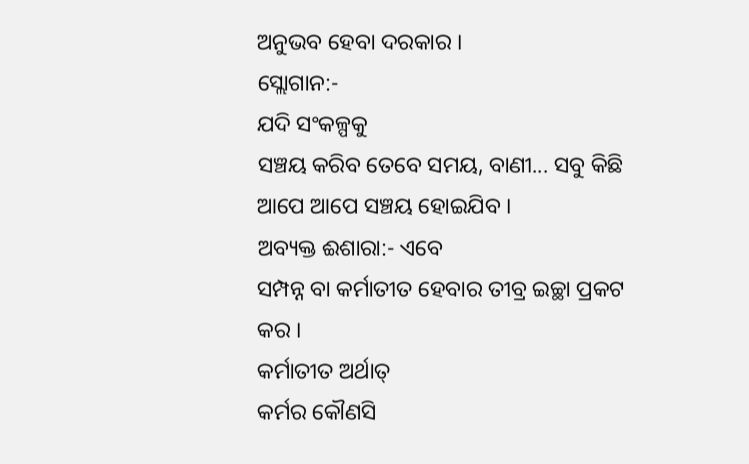ଅନୁଭବ ହେବା ଦରକାର ।
ସ୍ଲୋଗାନ:-
ଯଦି ସଂକଳ୍ପକୁ
ସଞ୍ଚୟ କରିବ ତେବେ ସମୟ, ବାଣୀ... ସବୁ କିଛି ଆପେ ଆପେ ସଞ୍ଚୟ ହୋଇଯିବ ।
ଅବ୍ୟକ୍ତ ଈଶାରା:- ଏବେ
ସମ୍ପନ୍ନ ବା କର୍ମାତୀତ ହେବାର ତୀବ୍ର ଇଚ୍ଛା ପ୍ରକଟ କର ।
କର୍ମାତୀତ ଅର୍ଥାତ୍
କର୍ମର କୌଣସି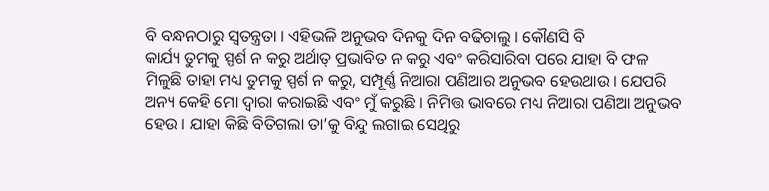ବି ବନ୍ଧନଠାରୁ ସ୍ୱତନ୍ତ୍ରତା । ଏହିଭଳି ଅନୁଭବ ଦିନକୁ ଦିନ ବଢିଚାଲୁ । କୌଣସି ବି
କାର୍ଯ୍ୟ ତୁମକୁ ସ୍ପର୍ଶ ନ କରୁ ଅର୍ଥାତ୍ ପ୍ରଭାବିତ ନ କରୁ ଏବଂ କରିସାରିବା ପରେ ଯାହା ବି ଫଳ
ମିଳୁଛି ତାହା ମଧ୍ୟ ତୁମକୁ ସ୍ପର୍ଶ ନ କରୁ, ସମ୍ପୂର୍ଣ୍ଣ ନିଆରା ପଣିଆର ଅନୁଭବ ହେଉଥାଉ । ଯେପରି
ଅନ୍ୟ କେହି ମୋ ଦ୍ୱାରା କରାଇଛି ଏବଂ ମୁଁ କରୁଛି । ନିମିତ୍ତ ଭାବରେ ମଧ୍ୟ ନିଆରା ପଣିଆ ଅନୁଭବ
ହେଉ । ଯାହା କିଛି ବିତିଗଲା ତା’କୁ ବିନ୍ଦୁ ଲଗାଇ ସେଥିରୁ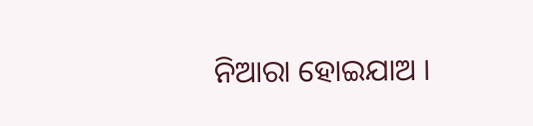ନିଆରା ହୋଇଯାଅ ।